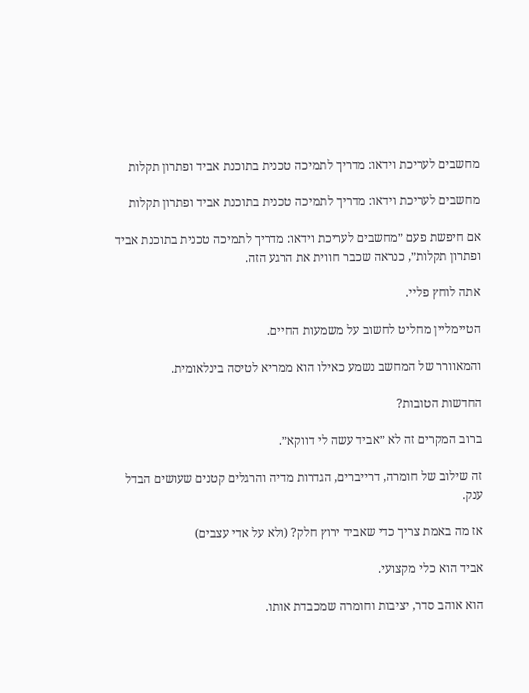מחשבים לעריכת וידאו: מדריך לתמיכה טכנית בתוכנת אביד ופתרון תקלות

מחשבים לעריכת וידאו: מדריך לתמיכה טכנית בתוכנת אביד ופתרון תקלות

אם חיפשת פעם ״מחשבים לעריכת וידאו: מדריך לתמיכה טכנית בתוכנת אביד ופתרון תקלות״, כנראה שכבר חווית את הרגע הזה.

אתה לוחץ פליי.

הטיימליין מחליט לחשוב על משמעות החיים.

והמאוורר של המחשב נשמע כאילו הוא ממריא לטיסה בינלאומית.

החדשות הטובות?

ברוב המקרים זה לא ״אביד עשה לי דווקא״.

זה שילוב של חומרה, דרייברים, הגדרות מדיה והרגלים קטנים שעושים הבדל ענק.

אז מה באמת צריך כדי שאביד ירוץ חלק? (ולא על אדי עצבים)

אביד הוא כלי מקצועי.

הוא אוהב סדר, יציבות וחומרה שמכבדת אותו.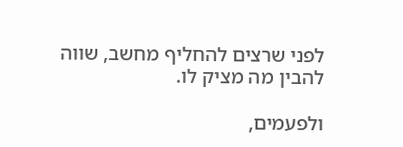לפני שרצים להחליף מחשב, שווה להבין מה מציק לו.

ולפעמים,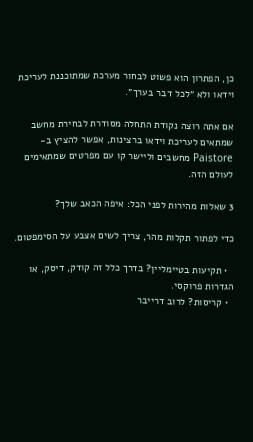כן, הפתרון הוא פשוט לבחור מערכת שמתוכננת לעריכת וידאו ולא ״לכל דבר בערך״.

אם אתה רוצה נקודת התחלה מסודרת לבחירת מחשב שמתאים לעריכת וידאו ברצינות, אפשר להציץ ב-Paistore מחשבים וליישר קו עם מפרטים שמתאימים לעולם הזה.

3 שאלות מהירות לפני הכל: איפה הכאב שלך?

כדי לפתור תקלות מהר, צריך לשים אצבע על הסימפטום.

  • תקיעות בטיימליין? בדרך כלל זה קודק, דיסק, או הגדרות פרוקסי.
  • קריסות? לרוב דרייבר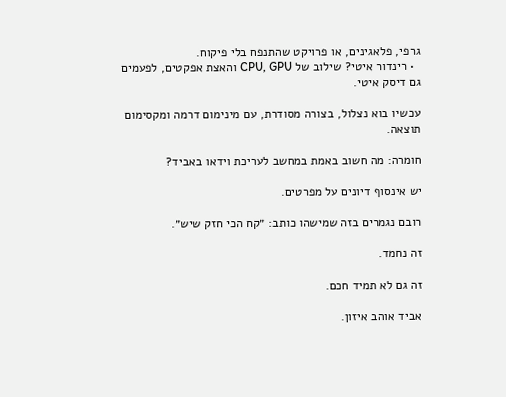גרפי, פלאגינים, או פרויקט שהתנפח בלי פיקוח.
  • רינדור איטי? שילוב של CPU, GPU והאצת אפקטים, לפעמים גם דיסק איטי.

עכשיו בוא נצלול, בצורה מסודרת, עם מינימום דרמה ומקסימום תוצאה.

חומרה: מה חשוב באמת במחשב לעריכת וידאו באביד?

יש אינסוף דיונים על מפרטים.

רובם נגמרים בזה שמישהו כותב: ״קח הכי חזק שיש״.

זה נחמד.

זה גם לא תמיד חכם.

אביד אוהב איזון.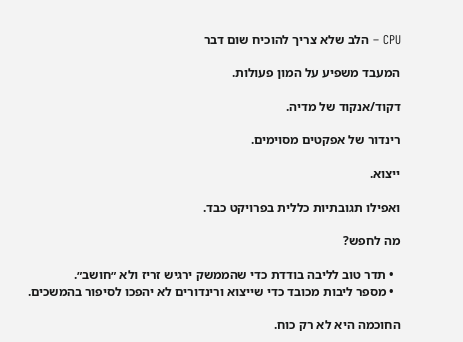CPU – הלב שלא צריך להוכיח שום דבר

המעבד משפיע על המון פעולות.

דקוד/אנקוד של מדיה.

רינדור של אפקטים מסוימים.

ייצוא.

ואפילו תגובתיות כללית בפרויקט כבד.

מה לחפש?

  • תדר טוב לליבה בודדת כדי שהממשק ירגיש זריז ולא ״חושב״.
  • מספר ליבות מכובד כדי שייצוא ורינדורים לא יהפכו לסיפור בהמשכים.

החוכמה היא לא רק כוח.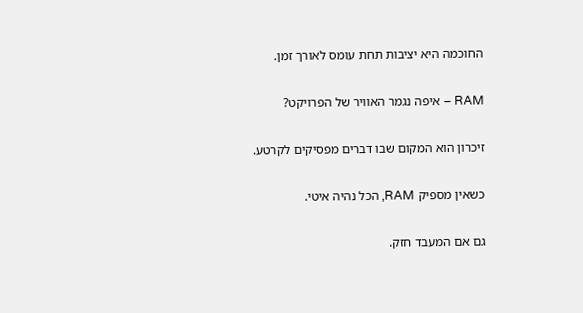החוכמה היא יציבות תחת עומס לאורך זמן.

RAM – איפה נגמר האוויר של הפרויקט?

זיכרון הוא המקום שבו דברים מפסיקים לקרטע.

כשאין מספיק RAM, הכל נהיה איטי.

גם אם המעבד חזק.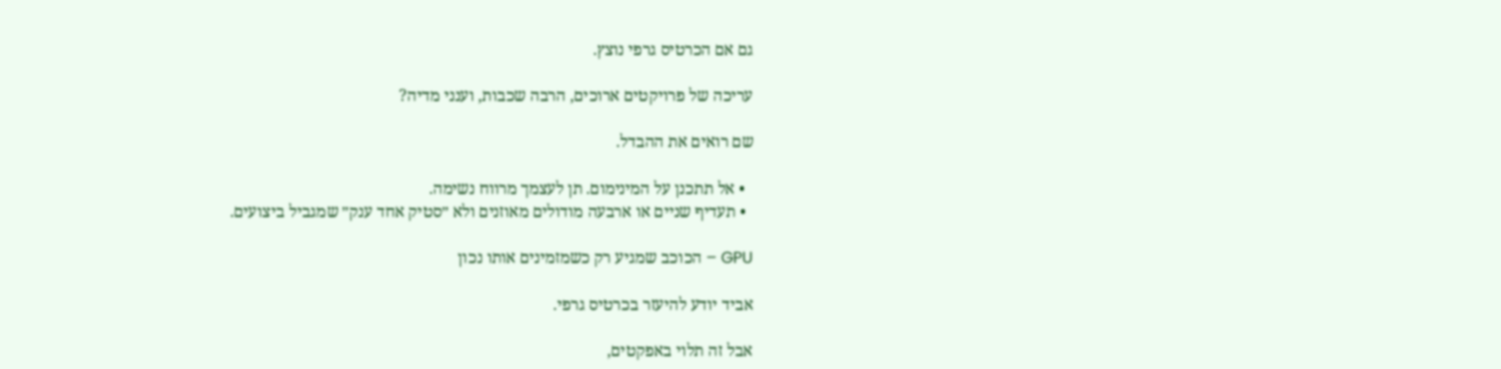גם אם הכרטיס גרפי נוצץ.

עריכה של פרויקטים ארוכים, הרבה שכבות, וענני מדיה?

שם רואים את ההבדל.

  • אל תתכנן על המינימום. תן לעצמך מרווח נשימה.
  • תעדיף שניים או ארבעה מודולים מאוזנים ולא ״סטיק אחד ענק״ שמגביל ביצועים.

GPU – הכוכב שמגיע רק כשמזמינים אותו נכון

אביד יודע להיעזר בכרטיס גרפי.

אבל זה תלוי באפקטים,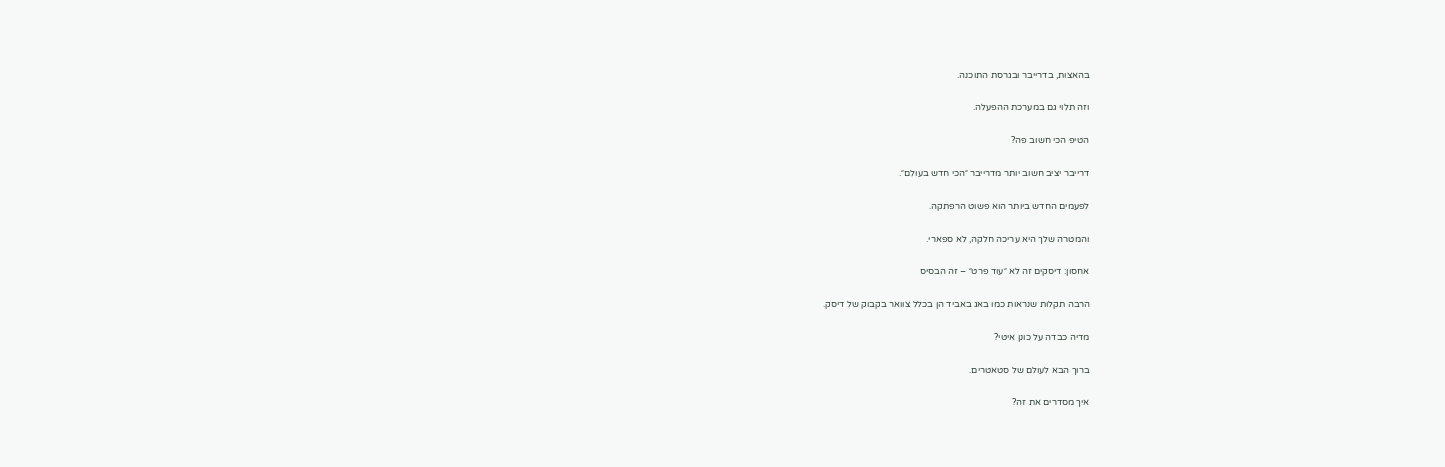בהאצות, בדרייבר ובגרסת התוכנה.

וזה תלוי גם במערכת ההפעלה.

הטיפ הכי חשוב פה?

דרייבר יציב חשוב יותר מדרייבר ״הכי חדש בעולם״.

לפעמים החדש ביותר הוא פשוט הרפתקה.

והמטרה שלך היא עריכה חלקה, לא ספארי.

אחסון: דיסקים זה לא ״עוד פרט״ – זה הבסיס

הרבה תקלות שנראות כמו באג באביד הן בכלל צוואר בקבוק של דיסק.

מדיה כבדה על כונן איטי?

ברוך הבא לעולם של סטאטרים.

איך מסדרים את זה?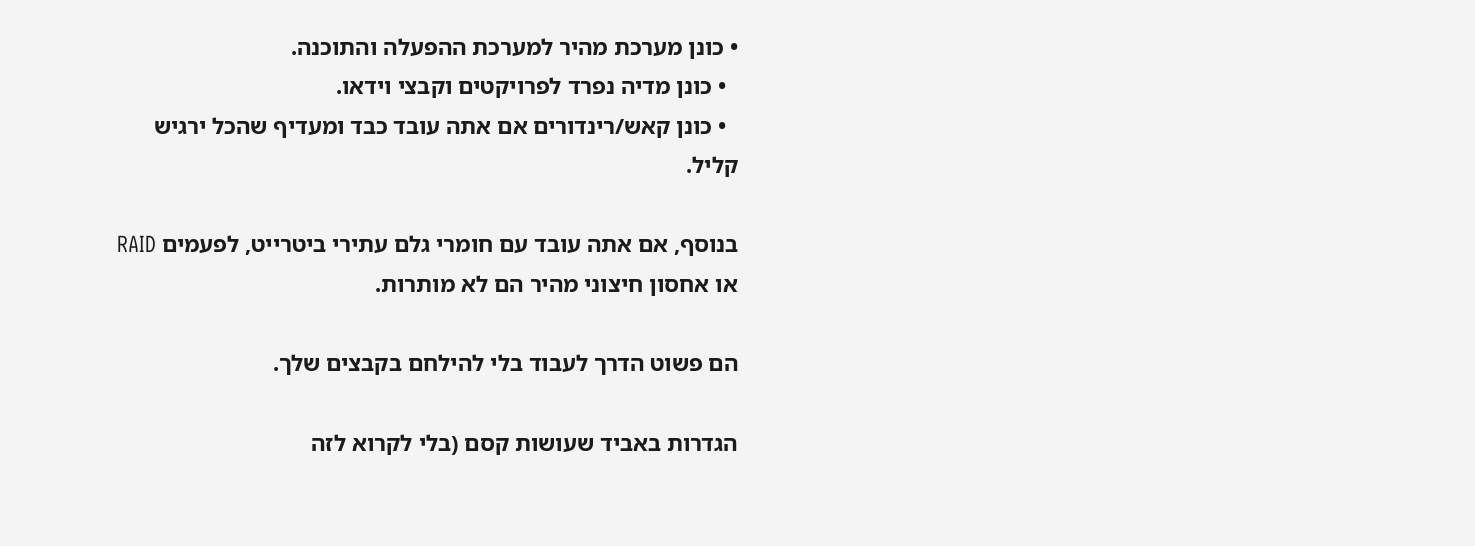• כונן מערכת מהיר למערכת ההפעלה והתוכנה.
  • כונן מדיה נפרד לפרויקטים וקבצי וידאו.
  • כונן קאש/רינדורים אם אתה עובד כבד ומעדיף שהכל ירגיש קליל.

בנוסף, אם אתה עובד עם חומרי גלם עתירי ביטרייט, לפעמים RAID או אחסון חיצוני מהיר הם לא מותרות.

הם פשוט הדרך לעבוד בלי להילחם בקבצים שלך.

הגדרות באביד שעושות קסם (בלי לקרוא לזה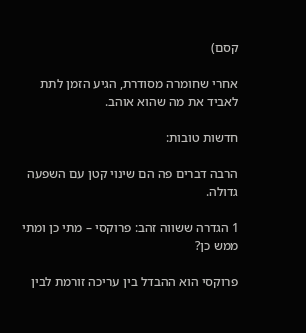קסם)

אחרי שחומרה מסודרת, הגיע הזמן לתת לאביד את מה שהוא אוהב.

חדשות טובות:

הרבה דברים פה הם שינוי קטן עם השפעה גדולה.

1 הגדרה ששווה זהב: פרוקסי – מתי כן ומתי ממש כן?

פרוקסי הוא ההבדל בין עריכה זורמת לבין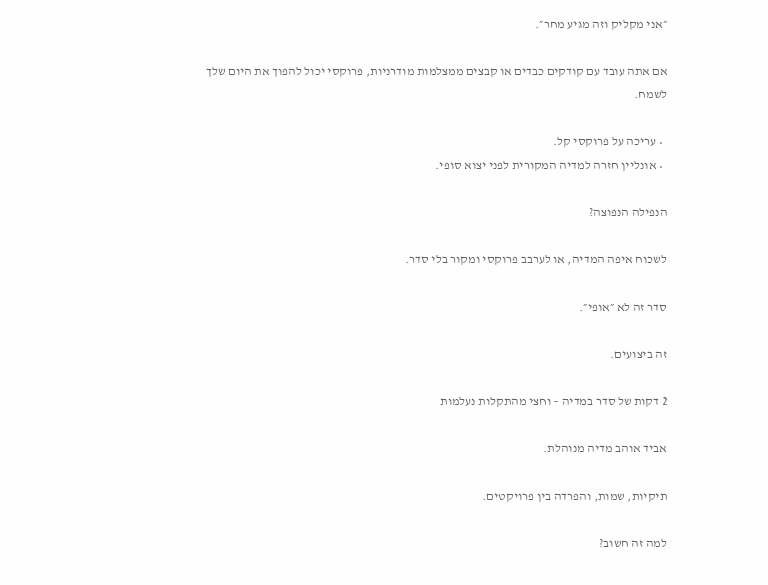״אני מקליק וזה מגיע מחר״.

אם אתה עובד עם קודקים כבדים או קבצים ממצלמות מודרניות, פרוקסי יכול להפוך את היום שלך לשמח.

  • עריכה על פרוקסי קל.
  • אונליין חזרה למדיה המקורית לפני יצוא סופי.

הנפילה הנפוצה?

לשכוח איפה המדיה, או לערבב פרוקסי ומקור בלי סדר.

סדר זה לא ״אופי״.

זה ביצועים.

2 דקות של סדר במדיה – וחצי מהתקלות נעלמות

אביד אוהב מדיה מנוהלת.

תיקיות, שמות, והפרדה בין פרויקטים.

למה זה חשוב?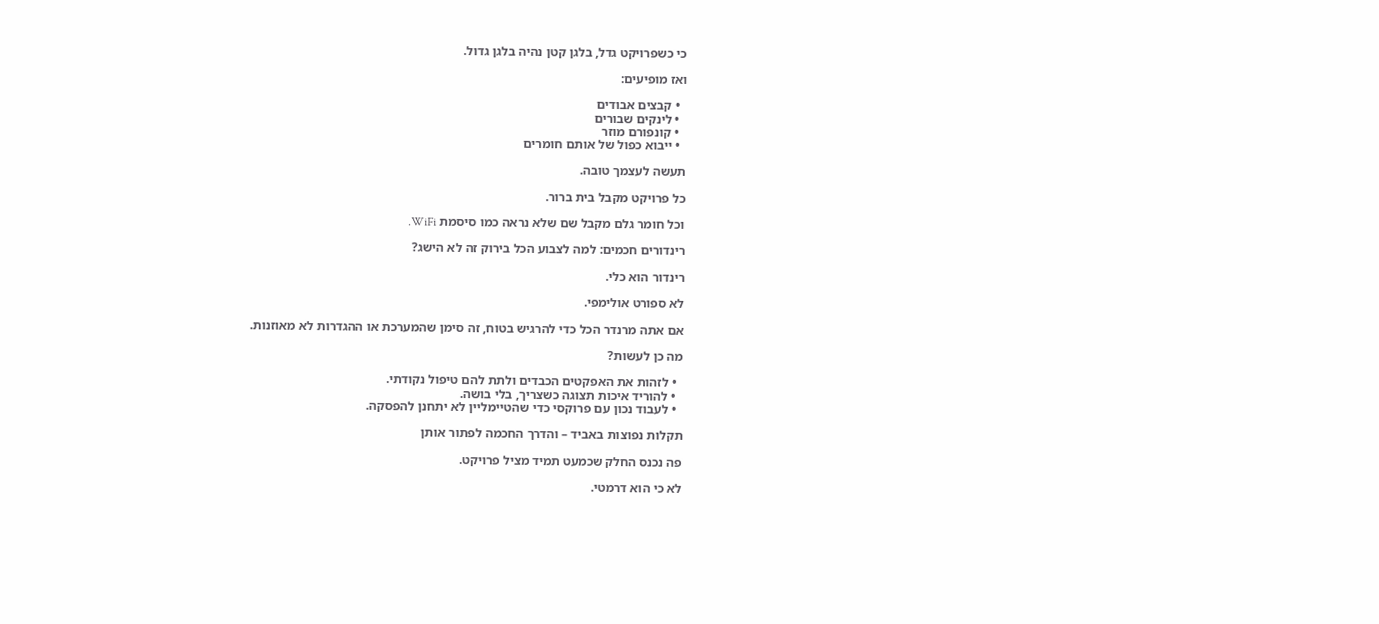כי כשפרויקט גדל, בלגן קטן נהיה בלגן גדול.

ואז מופיעים:

  • קבצים אבודים
  • לינקים שבורים
  • קונפורם מוזר
  • ייבוא כפול של אותם חומרים

תעשה לעצמך טובה.

כל פרויקט מקבל בית ברור.

וכל חומר גלם מקבל שם שלא נראה כמו סיסמת WiFi.

רינדורים חכמים: למה לצבוע הכל בירוק זה לא הישג?

רינדור הוא כלי.

לא ספורט אולימפי.

אם אתה מרנדר הכל כדי להרגיש בטוח, זה סימן שהמערכת או ההגדרות לא מאוזנות.

מה כן לעשות?

  • לזהות את האפקטים הכבדים ולתת להם טיפול נקודתי.
  • להוריד איכות תצוגה כשצריך, בלי בושה.
  • לעבוד נכון עם פרוקסי כדי שהטיימליין לא יתחנן להפסקה.

תקלות נפוצות באביד – והדרך החכמה לפתור אותן

פה נכנס החלק שכמעט תמיד מציל פרויקט.

לא כי הוא דרמטי.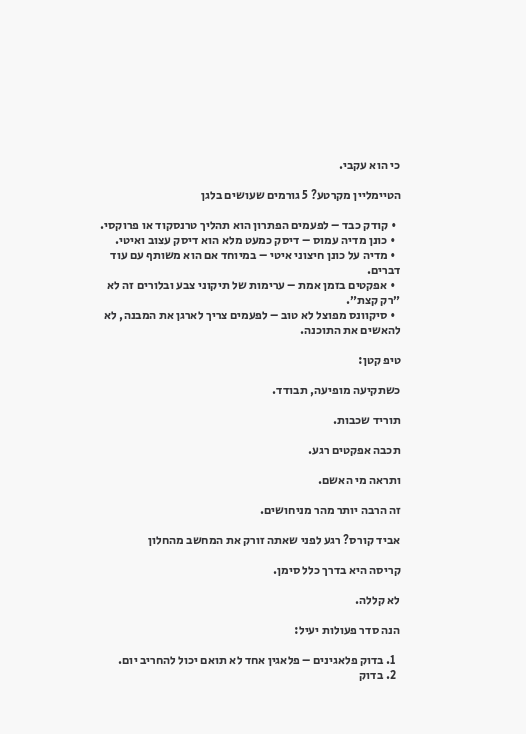כי הוא עקבי.

הטיימליין מקרטע? 5 גורמים שעושים בלגן

  • קודק כבד – לפעמים הפתרון הוא תהליך טרנסקוד או פרוקסי.
  • כונן מדיה עמוס – דיסק כמעט מלא הוא דיסק עצוב ואיטי.
  • מדיה על כונן חיצוני איטי – במיוחד אם הוא משותף עם עוד דברים.
  • אפקטים בזמן אמת – ערימות של תיקוני צבע ובלורים זה לא ״רק קצת״.
  • סיקוונס מפוצל לא טוב – לפעמים צריך לארגן את המבנה, לא להאשים את התוכנה.

טיפ קטן:

כשתקיעה מופיעה, תבודד.

תוריד שכבות.

תכבה אפקטים רגע.

ותראה מי האשם.

זה הרבה יותר מהר מניחושים.

אביד קורס? רגע לפני שאתה זורק את המחשב מהחלון

קריסה היא בדרך כלל סימן.

לא קללה.

הנה סדר פעולות יעיל:

  1. בדוק פלאגינים – פלאגין אחד לא תואם יכול להחריב יום.
  2. בדוק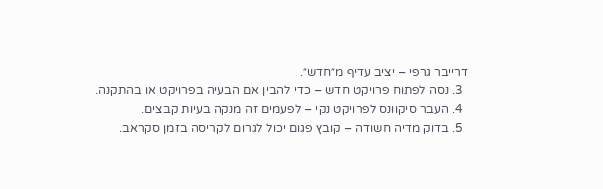דרייבר גרפי – יציב עדיף מ״חדש״.
  3. נסה לפתוח פרויקט חדש – כדי להבין אם הבעיה בפרויקט או בהתקנה.
  4. העבר סיקוונס לפרויקט נקי – לפעמים זה מנקה בעיות קבצים.
  5. בדוק מדיה חשודה – קובץ פגום יכול לגרום לקריסה בזמן סקראב.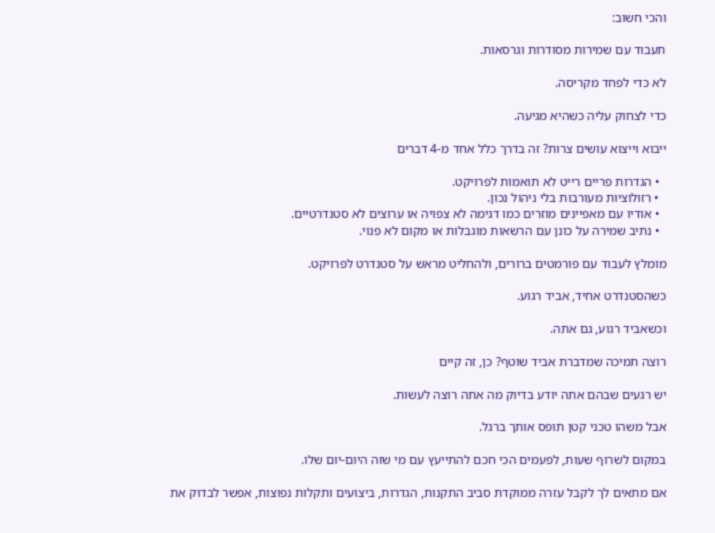והכי חשוב:

תעבוד עם שמירות מסודרות וגרסאות.

לא כדי לפחד מקריסה.

כדי לצחוק עליה כשהיא מגיעה.

ייבוא וייצוא עושים צרות? זה בדרך כלל אחד מ-4 דברים

  • הגדרות פריים רייט לא תואמות לפרויקט.
  • רזולוציות מעורבות בלי ניהול נכון.
  • אודיו עם מאפיינים מוזרים כמו דגימה לא צפויה או ערוצים לא סטנדרטיים.
  • נתיב שמירה על כונן עם הרשאות מוגבלות או מקום לא פנוי.

מומלץ לעבוד עם פורמטים ברורים, ולהחליט מראש על סטנדרט לפרויקט.

כשהסטנדרט אחיד, אביד רגוע.

וכשאביד רגוע, גם אתה.

רוצה תמיכה שמדברת אביד שוטף? כן, זה קיים

יש רגעים שבהם אתה יודע בדיוק מה אתה רוצה לעשות.

אבל משהו טכני קטן תופס אותך ברגל.

במקום לשרוף שעות, לפעמים הכי חכם להתייעץ עם מי שזה היום-יום שלו.

אם מתאים לך לקבל עזרה ממוקדת סביב התקנות, הגדרות, ביצועים ותקלות נפוצות, אפשר לבדוק את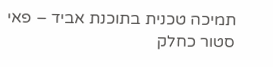תמיכה טכנית בתוכנת אביד – פאי סטור כחלק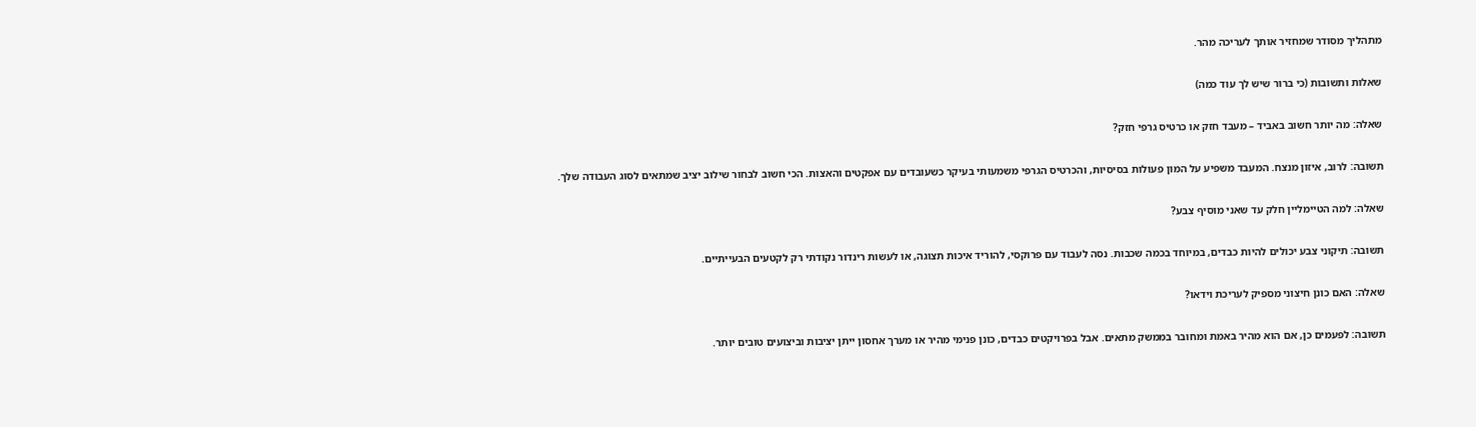מתהליך מסודר שמחזיר אותך לעריכה מהר.

שאלות ותשובות (כי ברור שיש לך עוד כמה)

שאלה: מה יותר חשוב באביד – מעבד חזק או כרטיס גרפי חזק?

תשובה: לרוב, איזון מנצח. המעבד משפיע על המון פעולות בסיסיות, והכרטיס הגרפי משמעותי בעיקר כשעובדים עם אפקטים והאצות. הכי חשוב לבחור שילוב יציב שמתאים לסוג העבודה שלך.

שאלה: למה הטיימליין חלק עד שאני מוסיף צבע?

תשובה: תיקוני צבע יכולים להיות כבדים, במיוחד בכמה שכבות. נסה לעבוד עם פרוקסי, להוריד איכות תצוגה, או לעשות רינדור נקודתי רק לקטעים הבעייתיים.

שאלה: האם כונן חיצוני מספיק לעריכת וידאו?

תשובה: לפעמים כן, אם הוא מהיר באמת ומחובר בממשק מתאים. אבל בפרויקטים כבדים, כונן פנימי מהיר או מערך אחסון ייתן יציבות וביצועים טובים יותר.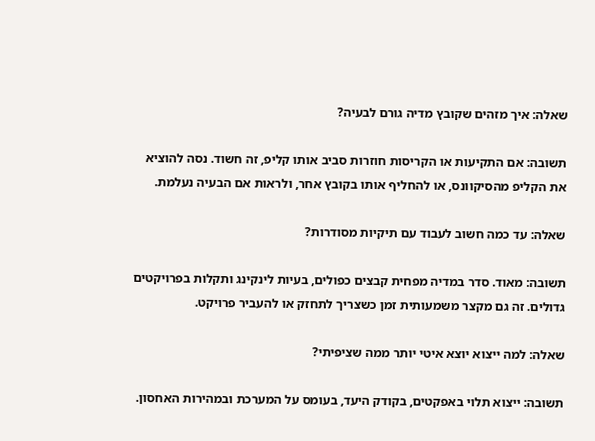שאלה: איך מזהים שקובץ מדיה גורם לבעיה?

תשובה: אם התקיעות או הקריסות חוזרות סביב אותו קליפ, זה חשוד. נסה להוציא את הקליפ מהסיקוונס, או להחליף אותו בקובץ אחר, ולראות אם הבעיה נעלמת.

שאלה: עד כמה חשוב לעבוד עם תיקיות מסודרות?

תשובה: מאוד. סדר במדיה מפחית קבצים כפולים, בעיות לינקינג ותקלות בפרויקטים גדולים. זה גם מקצר משמעותית זמן כשצריך לתחזק או להעביר פרויקט.

שאלה: למה ייצוא יוצא איטי יותר ממה שציפיתי?

תשובה: ייצוא תלוי באפקטים, בקודק היעד, בעומס על המערכת ובמהירות האחסון.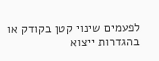לפעמים שינוי קטן בקודק או בהגדרות ייצוא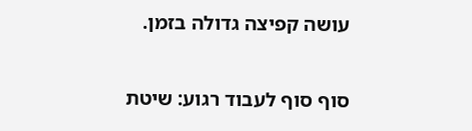עושה קפיצה גדולה בזמן.

סוף סוף לעבוד רגוע: שיטת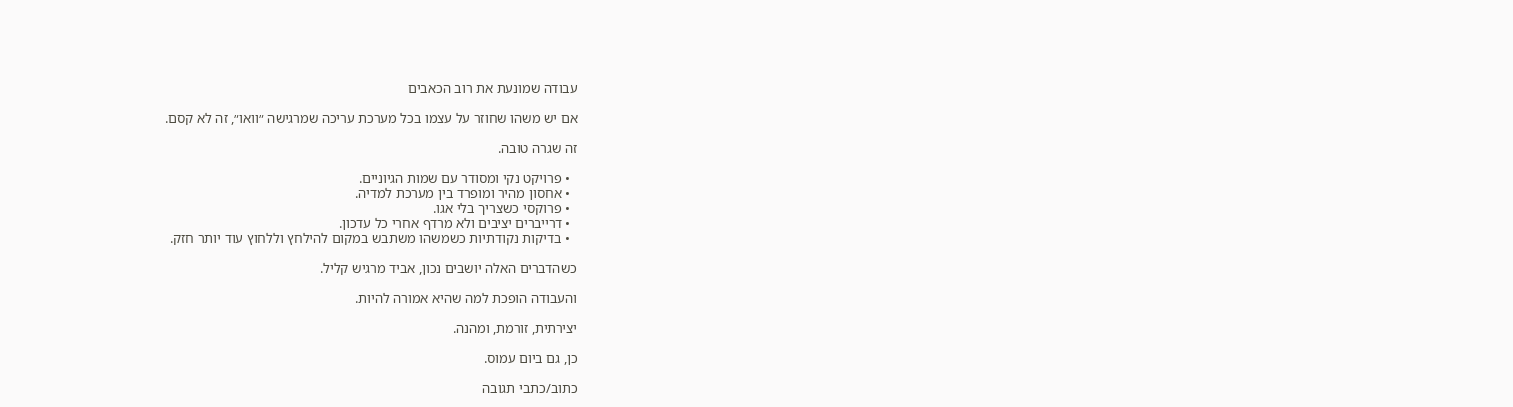עבודה שמונעת את רוב הכאבים

אם יש משהו שחוזר על עצמו בכל מערכת עריכה שמרגישה ״וואו״, זה לא קסם.

זה שגרה טובה.

  • פרויקט נקי ומסודר עם שמות הגיוניים.
  • אחסון מהיר ומופרד בין מערכת למדיה.
  • פרוקסי כשצריך בלי אגו.
  • דרייברים יציבים ולא מרדף אחרי כל עדכון.
  • בדיקות נקודתיות כשמשהו משתבש במקום להילחץ וללחוץ עוד יותר חזק.

כשהדברים האלה יושבים נכון, אביד מרגיש קליל.

והעבודה הופכת למה שהיא אמורה להיות.

יצירתית, זורמת, ומהנה.

כן, גם ביום עמוס.

כתוב/כתבי תגובה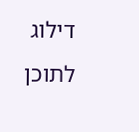דילוג לתוכן